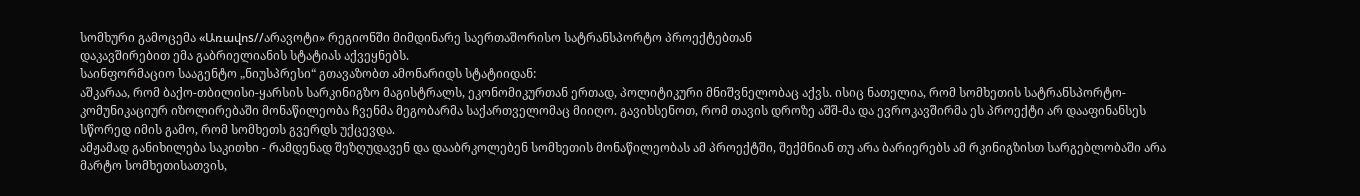სომხური გამოცემა «Առավոs//არავოტი» რეგიონში მიმდინარე საერთაშორისო სატრანსპორტო პროექტებთან
დაკავშირებით ემა გაბრიელიანის სტატიას აქვეყნებს.
საინფორმაციო სააგენტო „ნიუსპრესი“ გთავაზობთ ამონარიდს სტატიიდან:
აშკარაა, რომ ბაქო-თბილისი-ყარსის სარკინიგზო მაგისტრალს, ეკონომიკურთან ერთად, პოლიტიკური მნიშვნელობაც აქვს. ისიც ნათელია, რომ სომხეთის სატრანსპორტო-კომუნიკაციურ იზოლირებაში მონაწილეობა ჩვენმა მეგობარმა საქართველომაც მიიღო. გავიხსენოთ, რომ თავის დროზე აშშ-მა და ევროკავშირმა ეს პროექტი არ დააფინანსეს სწორედ იმის გამო, რომ სომხეთს გვერდს უქცევდა.
ამჟამად განიხილება საკითხი - რამდენად შეზღუდავენ და დააბრკოლებენ სომხეთის მონაწილეობას ამ პროექტში, შექმნიან თუ არა ბარიერებს ამ რკინიგზისთ სარგებლობაში არა მარტო სომხეთისათვის,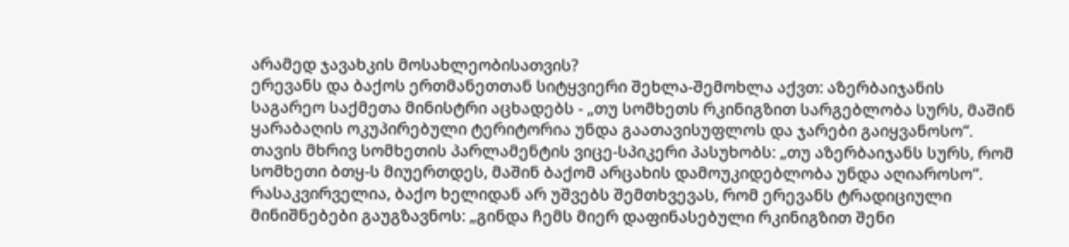არამედ ჯავახკის მოსახლეობისათვის?
ერევანს და ბაქოს ერთმანეთთან სიტყვიერი შეხლა-შემოხლა აქვთ: აზერბაიჯანის საგარეო საქმეთა მინისტრი აცხადებს - „თუ სომხეთს რკინიგზით სარგებლობა სურს, მაშინ ყარაბაღის ოკუპირებული ტერიტორია უნდა გაათავისუფლოს და ჯარები გაიყვანოსო“. თავის მხრივ სომხეთის პარლამენტის ვიცე-სპიკერი პასუხობს: „თუ აზერბაიჯანს სურს, რომ სომხეთი ბთყ-ს მიუერთდეს, მაშინ ბაქომ არცახის დამოუკიდებლობა უნდა აღიაროსო“.
რასაკვირველია, ბაქო ხელიდან არ უშვებს შემთხვევას, რომ ერევანს ტრადიციული მინიშნებები გაუგზავნოს: „გინდა ჩემს მიერ დაფინასებული რკინიგზით შენი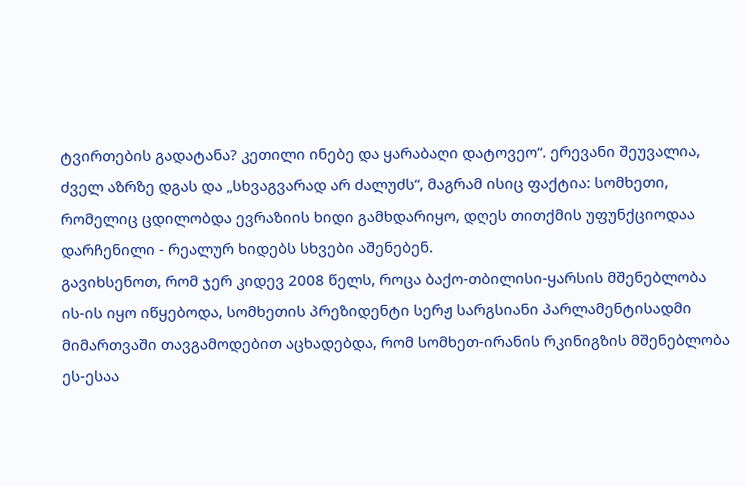ტვირთების გადატანა? კეთილი ინებე და ყარაბაღი დატოვეო“. ერევანი შეუვალია, ძველ აზრზე დგას და „სხვაგვარად არ ძალუძს“, მაგრამ ისიც ფაქტია: სომხეთი, რომელიც ცდილობდა ევრაზიის ხიდი გამხდარიყო, დღეს თითქმის უფუნქციოდაა დარჩენილი - რეალურ ხიდებს სხვები აშენებენ.
გავიხსენოთ, რომ ჯერ კიდევ 2008 წელს, როცა ბაქო-თბილისი-ყარსის მშენებლობა ის-ის იყო იწყებოდა, სომხეთის პრეზიდენტი სერჟ სარგსიანი პარლამენტისადმი მიმართვაში თავგამოდებით აცხადებდა, რომ სომხეთ-ირანის რკინიგზის მშენებლობა ეს-ესაა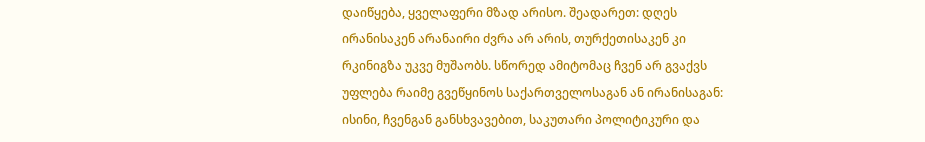დაიწყება, ყველაფერი მზად არისო. შეადარეთ: დღეს ირანისაკენ არანაირი ძვრა არ არის, თურქეთისაკენ კი რკინიგზა უკვე მუშაობს. სწორედ ამიტომაც ჩვენ არ გვაქვს უფლება რაიმე გვეწყინოს საქართველოსაგან ან ირანისაგან: ისინი, ჩვენგან განსხვავებით, საკუთარი პოლიტიკური და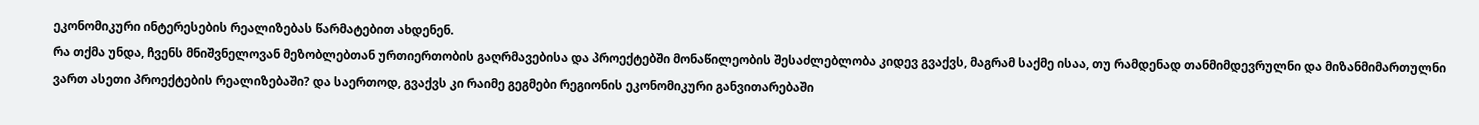ეკონომიკური ინტერესების რეალიზებას წარმატებით ახდენენ.
რა თქმა უნდა, ჩვენს მნიშვნელოვან მეზობლებთან ურთიერთობის გაღრმავებისა და პროექტებში მონაწილეობის შესაძლებლობა კიდევ გვაქვს, მაგრამ საქმე ისაა, თუ რამდენად თანმიმდევრულნი და მიზანმიმართულნი ვართ ასეთი პროექტების რეალიზებაში? და საერთოდ, გვაქვს კი რაიმე გეგმები რეგიონის ეკონომიკური განვითარებაში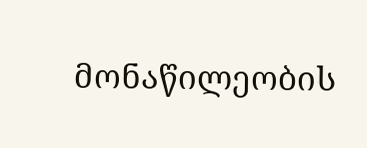მონაწილეობის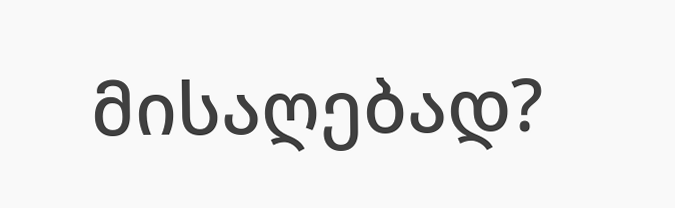მისაღებად?